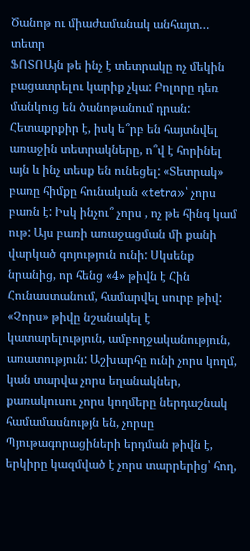Ծանոթ ու միաժամանակ անհայտ… տետր
ՖՈՏՈԱյն թե ինչ է տետրակը ոչ մեկին բացատրելու կարիք չկա: Բոլորը դեռ մանկուց են ծանոթանում դրան: Հետաքրքիր է, իսկ ե՞րբ են հայտնվել առաջին տետրակները, ո՞վ է հորինել այն և ինչ տեսք են ունեցել: «Տետրակ» բառը հիմքը հունական «tetra»՝ չորս բառն է: Իսկ ինչու՞ չորս , ոչ թե հինգ կամ ութ: Այս բառի առաջացման մի քանի վարկած գոյություն ունի: Սկսենք նրանից, որ հենց «4» թիվն է Հին Հունաստանում, համարվել սուրբ թիվ: «Չորս» թիվը նշանակել է կատարելություն, ամբողջականություն, առատություն: Աշխարհը ունի չորս կողմ, կան տարվա չորս եղանակներ, քառակուսու չորս կողմերը ներդաշնակ համամասնությն են, չորսը Պյութագորացիների երդման թիվն է, երկիրը կազմված է չորս տարրերից՝ հող,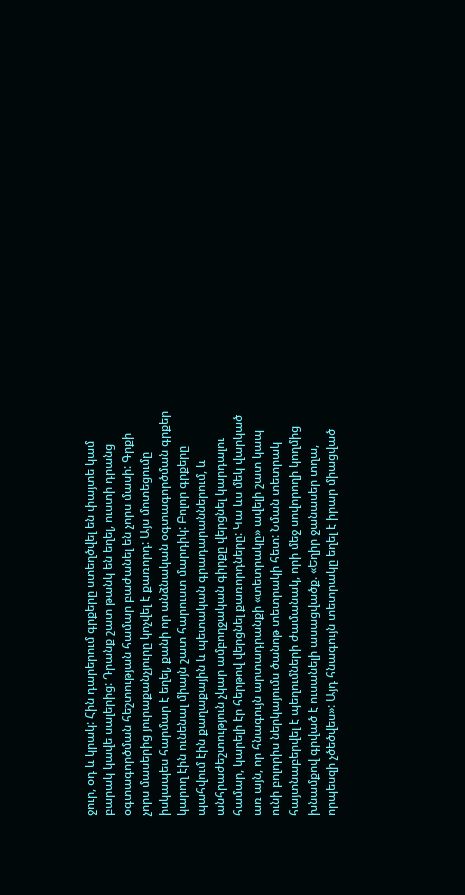ջուր, օդ և կրակ: Հին դարերում գրքերը ստեղծվել են փայտե կամ բարակ կավե սալերից: Դրանք շատ թանկ են եղել, ուստի դրանց օգտագործման հեշտության համար բաժանել են չորս մասի: Գրքի չորս մասերից յուրաքանչյուրը կոչվել է քառորդ: Այս մոտեցումը իսկապես հարմար է եղել, քանի որ անձնական օգտագործման գրքեր կարող էին ունենալ միայն շատ հարուստ մարդիկ: Բոլոր գրքերը պահվում էին քաղաքային և պետական գրադարաններում, և անհրաժեշտություն չկար ամբողջական գիրքը վերցնել կարդալու համար, կարելի էր հերթով վերցնել քառորդները: Կա ևս մեկ վարկած առ այն, որ հնագույն արտադրանքի «տետրակը» ավելի շատ կապ ունի բոլորիս ներկայումս ծանոթ տետրակի հետ: Նման տետրակ հայտնաբերվել է պեղումների ժամանակ, որի մեջ սովորողի կողմից խնամքով գրված է ուսանելի ասացվածք. «Եղիր ջանասեր տղա, որպեսզի չծեծվես»: Այդ հնագույն տետրակը եղել է իրար միացված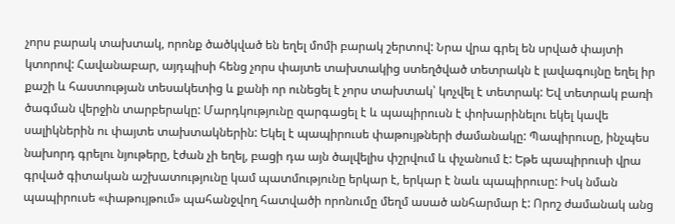չորս բարակ տախտակ, որոնք ծածկված են եղել մոմի բարակ շերտով: Նրա վրա գրել են սրված փայտի կտորով: Հավանաբար, այդպիսի հենց չորս փայտե տախտակից ստեղծված տետրակն է լավագույնը եղել իր քաշի և հաստության տեսակետից և քանի որ ունեցել է չորս տախտակ՝ կոչվել է տետրակ: Եվ տետրակ բառի ծագման վերջին տարբերակը: Մարդկությունը զարգացել է և պապիրուսն է փոխարինելու եկել կավե սալիկներին ու փայտե տախտակներին: Եկել է պապիրուսե փաթույթների ժամանակը: Պապիրուսը, ինչպես նախորդ գրելու նյութերը, էժան չի եղել, բացի դա այն ծալվելիս փշրվում և փչանում է: Եթե պապիրուսի վրա գրված գիտական աշխատությունը կամ պատմությունը երկար է, երկար է նաև պապիրուսը: Իսկ նման պապիրուսե «փաթույթում» պահանջվող հատվածի որոնումը մեղմ ասած անհարմար է: Որոշ ժամանակ անց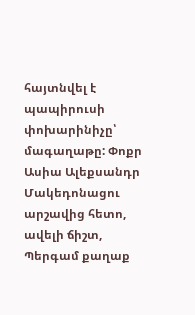հայտնվել է պապիրուսի փոխարինիչը՝ մագաղաթը: Փոքր Ասիա Ալեքսանդր Մակեդոնացու արշավից հետո, ավելի ճիշտ, Պերգամ քաղաք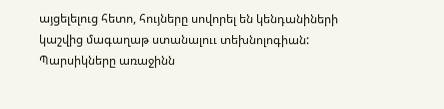այցելելուց հետո, հույները սովորել են կենդանիների կաշվից մագաղաթ ստանալոււ տեխնոլոգիան: Պարսիկները առաջինն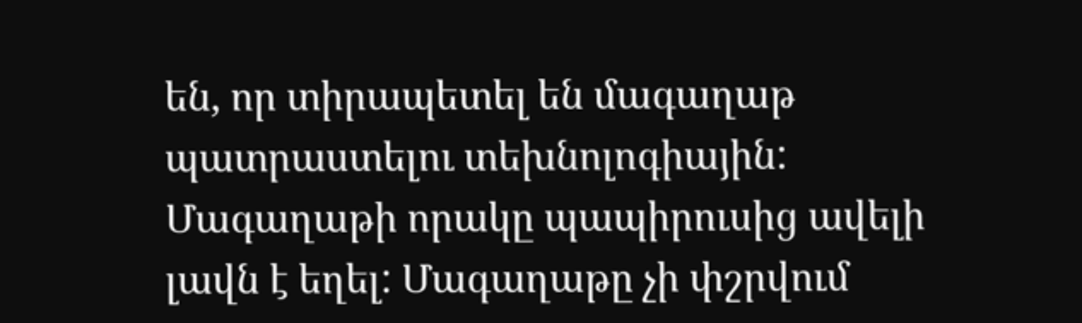են, որ տիրապետել են մագաղաթ պատրաստելու տեխնոլոգիային: Մագաղաթի որակը պապիրուսից ավելի լավն է եղել: Մագաղաթը չի փշրվում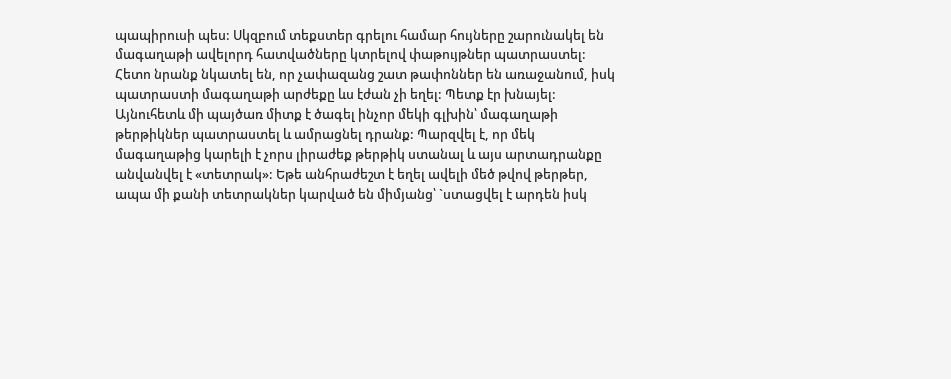պապիրուսի պես: Սկզբում տեքստեր գրելու համար հույները շարունակել են մագաղաթի ավելորդ հատվածները կտրելով փաթույթներ պատրաստել: Հետո նրանք նկատել են, որ չափազանց շատ թափոններ են առաջանում, իսկ պատրաստի մագաղաթի արժեքը ևս էժան չի եղել: Պետք էր խնայել: Այնուհետև մի պայծառ միտք է ծագել ինչոր մեկի գլխին՝ մագաղաթի թերթիկներ պատրաստել և ամրացնել դրանք: Պարզվել է, որ մեկ մագաղաթից կարելի է չորս լիրաժեք թերթիկ ստանալ և այս արտադրանքը անվանվել է «տետրակ»: Եթե անհրաժեշտ է եղել ավելի մեծ թվով թերթեր, ապա մի քանի տետրակներ կարված են միմյանց՝ `ստացվել է արդեն իսկ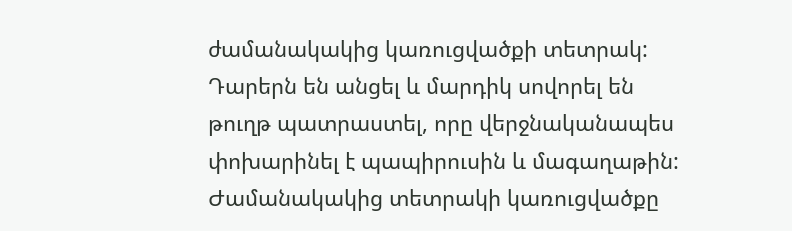ժամանակակից կառուցվածքի տետրակ: Դարերն են անցել և մարդիկ սովորել են թուղթ պատրաստել, որը վերջնականապես փոխարինել է պապիրուսին և մագաղաթին:
Ժամանակակից տետրակի կառուցվածքը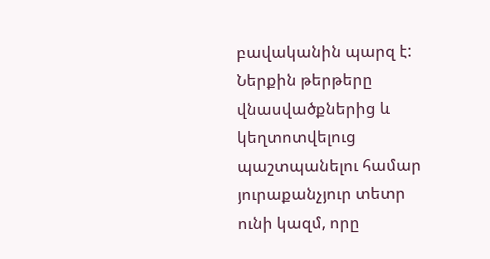բավականին պարզ է: Ներքին թերթերը վնասվածքներից և կեղտոտվելուց պաշտպանելու համար յուրաքանչյուր տետր ունի կազմ, որը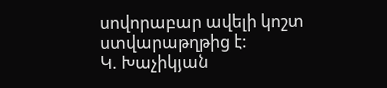սովորաբար ավելի կոշտ ստվարաթղթից է:
Կ. Խաչիկյան